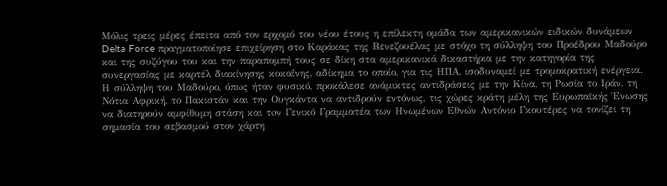Μόλις τρεις μέρες έπειτα από τον ερχομό του νέου έτους η επίλεκτη ομάδα των αμερικανικών ειδικών δυνάμεων Delta Force πραγματοποίησε επιχείρηση στο Καράκας της Βενεζουέλας με στόχο τη σύλληψη του Προέδρου Μαδούρο και της συζύγου του και την παραπομπή τους σε δίκη στα αμερικανικά δικαστήρια με την κατηγορία της συνεργασίας με καρτέλ διακίνησης κοκαΐνης, αδίκημα το οποίο, για τις ΗΠΑ, ισοδυναμεί με τρομοκρατική ενέργεια.
Η σύλληψη του Μαδούρο, όπως ήταν φυσικό, προκάλεσε ανάμικτες αντιδράσεις με την Κίνα, τη Ρωσία το Ιράν, τη Νότια Αφρική, το Πακιστάν και την Ουγκάντα να αντιδρούν εντόνως, τις χώρες κράτη μέλη της Ευρωπαϊκής Ένωσης να διατηρούν αμφίθυμη στάση και τoν Γενικό Γραμματέα των Ηνωμένων Εθνών Αντόνιο Γκουτέρες να τονίζει τη σημασία του σεβασμού στον χάρτη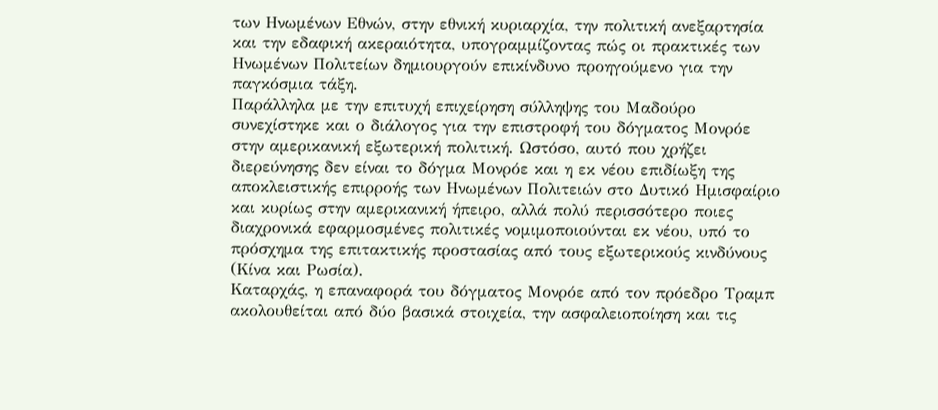των Ηνωμένων Εθνών, στην εθνική κυριαρχία, την πολιτική ανεξαρτησία και την εδαφική ακεραιότητα, υπογραμμίζοντας πώς οι πρακτικές των Ηνωμένων Πολιτείων δημιουργούν επικίνδυνo προηγούμενο για την παγκόσμια τάξη.
Παράλληλα με την επιτυχή επιχείρηση σύλληψης του Μαδούρο συνεχίστηκε και ο διάλογος για την επιστροφή του δόγματος Μονρόε στην αμερικανική εξωτερική πολιτική. Ωστόσο, αυτό που χρήζει διερεύνησης δεν είναι το δόγμα Μονρόε και η εκ νέου επιδίωξη της αποκλειστικής επιρροής των Ηνωμένων Πολιτειών στο Δυτικό Ημισφαίριο και κυρίως στην αμερικανική ήπειρο, αλλά πολύ περισσότερο ποιες διαχρονικά εφαρμοσμένες πολιτικές νομιμοποιούνται εκ νέου, υπό το πρόσχημα της επιτακτικής προστασίας από τους εξωτερικούς κινδύνους (Κίνα και Ρωσία).
Καταρχάς, η επαναφορά του δόγματος Μονρόε από τον πρόεδρο Τραμπ ακολουθείται από δύο βασικά στοιχεία, την ασφαλειοποίηση και τις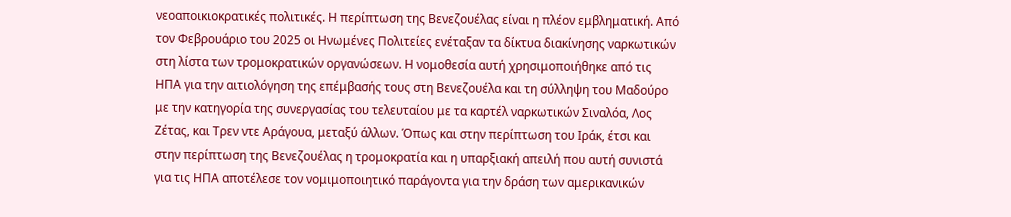νεοαποικιοκρατικές πολιτικές. Η περίπτωση της Βενεζουέλας είναι η πλέον εμβληματική. Από τον Φεβρουάριο του 2025 οι Ηνωμένες Πολιτείες ενέταξαν τα δίκτυα διακίνησης ναρκωτικών στη λίστα των τρομοκρατικών οργανώσεων. Η νομοθεσία αυτή χρησιμοποιήθηκε από τις ΗΠΑ για την αιτιολόγηση της επέμβασής τους στη Βενεζουέλα και τη σύλληψη του Μαδούρο με την κατηγορία της συνεργασίας του τελευταίου με τα καρτέλ ναρκωτικών Σιναλόα, Λος Ζέτας, και Τρεν ντε Αράγουα, μεταξύ άλλων. Όπως και στην περίπτωση του Ιράκ, έτσι και στην περίπτωση της Βενεζουέλας η τρομοκρατία και η υπαρξιακή απειλή που αυτή συνιστά για τις ΗΠΑ αποτέλεσε τον νομιμοποιητικό παράγοντα για την δράση των αμερικανικών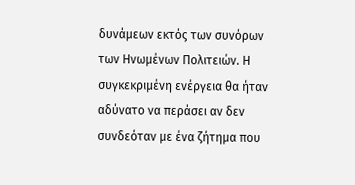δυνάμεων εκτός των συνόρων των Ηνωμένων Πολιτειών. Η συγκεκριμένη ενέργεια θα ήταν αδύνατο να περάσει αν δεν συνδεόταν με ένα ζήτημα που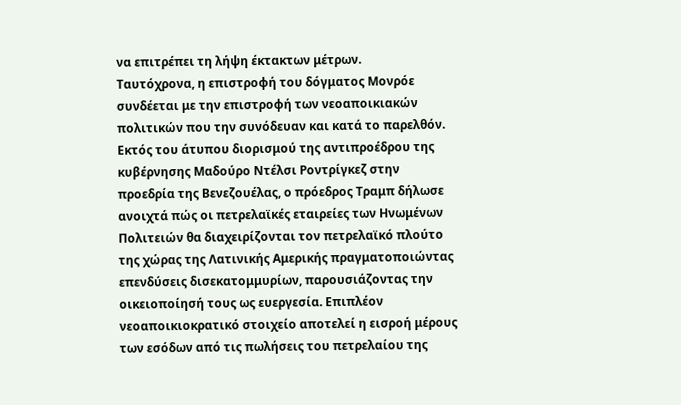να επιτρέπει τη λήψη έκτακτων μέτρων.
Ταυτόχρονα, η επιστροφή του δόγματος Μονρόε συνδέεται με την επιστροφή των νεοαποικιακών πολιτικών που την συνόδευαν και κατά το παρελθόν. Εκτός του άτυπου διορισμού της αντιπροέδρου της κυβέρνησης Μαδούρο Ντέλσι Ροντρίγκεζ στην προεδρία της Βενεζουέλας, ο πρόεδρος Τραμπ δήλωσε ανοιχτά πώς οι πετρελαϊκές εταιρείες των Ηνωμένων Πολιτειών θα διαχειρίζονται τον πετρελαϊκό πλούτο της χώρας της Λατινικής Αμερικής πραγματοποιώντας επενδύσεις δισεκατομμυρίων, παρουσιάζοντας την οικειοποίησή τους ως ευεργεσία. Επιπλέον νεοαποικιοκρατικό στοιχείο αποτελεί η εισροή μέρους των εσόδων από τις πωλήσεις του πετρελαίου της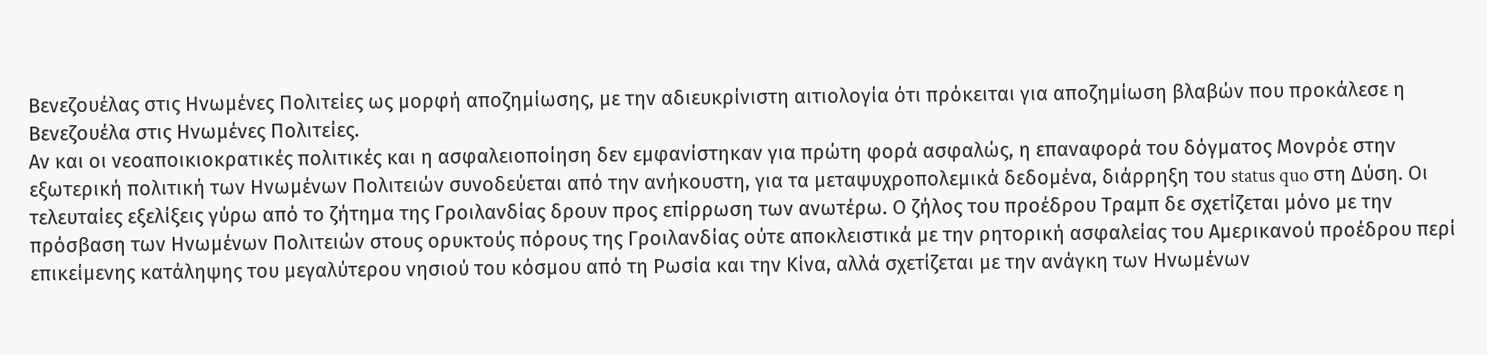Βενεζουέλας στις Ηνωμένες Πολιτείες ως μορφή αποζημίωσης, με την αδιευκρίνιστη αιτιολογία ότι πρόκειται για αποζημίωση βλαβών που προκάλεσε η Βενεζουέλα στις Ηνωμένες Πολιτείες.
Αν και οι νεοαποικιοκρατικές πολιτικές και η ασφαλειοποίηση δεν εμφανίστηκαν για πρώτη φορά ασφαλώς, η επαναφορά του δόγματος Μονρόε στην εξωτερική πολιτική των Ηνωμένων Πολιτειών συνοδεύεται από την ανήκουστη, για τα μεταψυχροπολεμικά δεδομένα, διάρρηξη του status quo στη Δύση. Οι τελευταίες εξελίξεις γύρω από το ζήτημα της Γροιλανδίας δρουν προς επίρρωση των ανωτέρω. Ο ζήλος του προέδρου Τραμπ δε σχετίζεται μόνο με την πρόσβαση των Ηνωμένων Πολιτειών στους ορυκτούς πόρους της Γροιλανδίας ούτε αποκλειστικά με την ρητορική ασφαλείας του Αμερικανού προέδρου περί επικείμενης κατάληψης του μεγαλύτερου νησιού του κόσμου από τη Ρωσία και την Κίνα, αλλά σχετίζεται με την ανάγκη των Ηνωμένων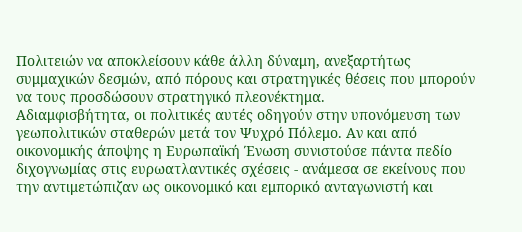Πολιτειών να αποκλείσουν κάθε άλλη δύναμη, ανεξαρτήτως συμμαχικών δεσμών, από πόρους και στρατηγικές θέσεις που μπορούν να τους προσδώσουν στρατηγικό πλεονέκτημα.
Αδιαμφισβήτητα, οι πολιτικές αυτές οδηγούν στην υπονόμευση των γεωπολιτικών σταθερών μετά τον Ψυχρό Πόλεμο. Αν και από οικονομικής άποψης η Ευρωπαϊκή Ένωση συνιστούσε πάντα πεδίο διχογνωμίας στις ευρωατλαντικές σχέσεις - ανάμεσα σε εκείνους που την αντιμετώπιζαν ως οικονομικό και εμπορικό ανταγωνιστή και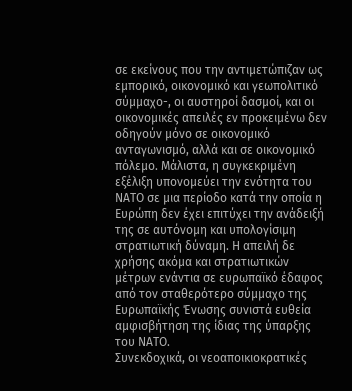σε εκείνους που την αντιμετώπιζαν ως εμπορικό, οικονομικό και γεωπολιτικό σύμμαχο-, οι αυστηροί δασμοί, και οι οικονομικές απειλές εν προκειμένω δεν οδηγούν μόνο σε οικονομικό ανταγωνισμό, αλλά και σε οικονομικό πόλεμο. Μάλιστα, η συγκεκριμένη εξέλιξη υπονομεύει την ενότητα του ΝΑΤΟ σε μια περίοδο κατά την οποία η Ευρώπη δεν έχει επιτύχει την ανάδειξή της σε αυτόνομη και υπολογίσιμη στρατιωτική δύναμη. Η απειλή δε χρήσης ακόμα και στρατιωτικών μέτρων ενάντια σε ευρωπαϊκό έδαφος από τον σταθερότερο σύμμαχο της Ευρωπαϊκής Ένωσης συνιστά ευθεία αμφισβήτηση της ίδιας της ύπαρξης του ΝΑΤΟ.
Συνεκδοχικά, οι νεοαποικιοκρατικές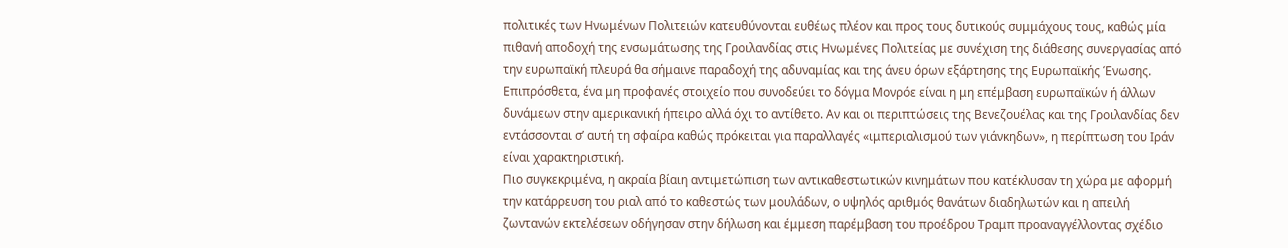πολιτικές των Ηνωμένων Πολιτειών κατευθύνονται ευθέως πλέον και προς τους δυτικούς συμμάχους τους, καθώς μία πιθανή αποδοχή της ενσωμάτωσης της Γροιλανδίας στις Ηνωμένες Πολιτείας με συνέχιση της διάθεσης συνεργασίας από την ευρωπαϊκή πλευρά θα σήμαινε παραδοχή της αδυναμίας και της άνευ όρων εξάρτησης της Ευρωπαϊκής Ένωσης.
Επιπρόσθετα, ένα μη προφανές στοιχείο που συνοδεύει το δόγμα Μονρόε είναι η μη επέμβαση ευρωπαϊκών ή άλλων δυνάμεων στην αμερικανική ήπειρο αλλά όχι το αντίθετο. Αν και οι περιπτώσεις της Βενεζουέλας και της Γροιλανδίας δεν εντάσσονται σ’ αυτή τη σφαίρα καθώς πρόκειται για παραλλαγές «ιμπεριαλισμού των γιάνκηδων», η περίπτωση του Ιράν είναι χαρακτηριστική.
Πιο συγκεκριμένα, η ακραία βίαιη αντιμετώπιση των αντικαθεστωτικών κινημάτων που κατέκλυσαν τη χώρα με αφορμή την κατάρρευση του ριαλ από το καθεστώς των μουλάδων, ο υψηλός αριθμός θανάτων διαδηλωτών και η απειλή ζωντανών εκτελέσεων οδήγησαν στην δήλωση και έμμεση παρέμβαση του προέδρου Τραμπ προαναγγέλλοντας σχέδιο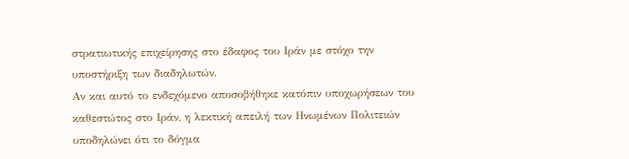στρατιωτικής επιχείρησης στο έδαφος του Ιράν με στόχο την υποστήριξη των διαδηλωτών.
Αν και αυτό το ενδεχόμενο αποσοβήθηκε κατόπιν υποχωρήσεων του καθεστώτος στο Ιράν, η λεκτική απειλή των Ηνωμένων Πολιτειών υποδηλώνει ότι το δόγμα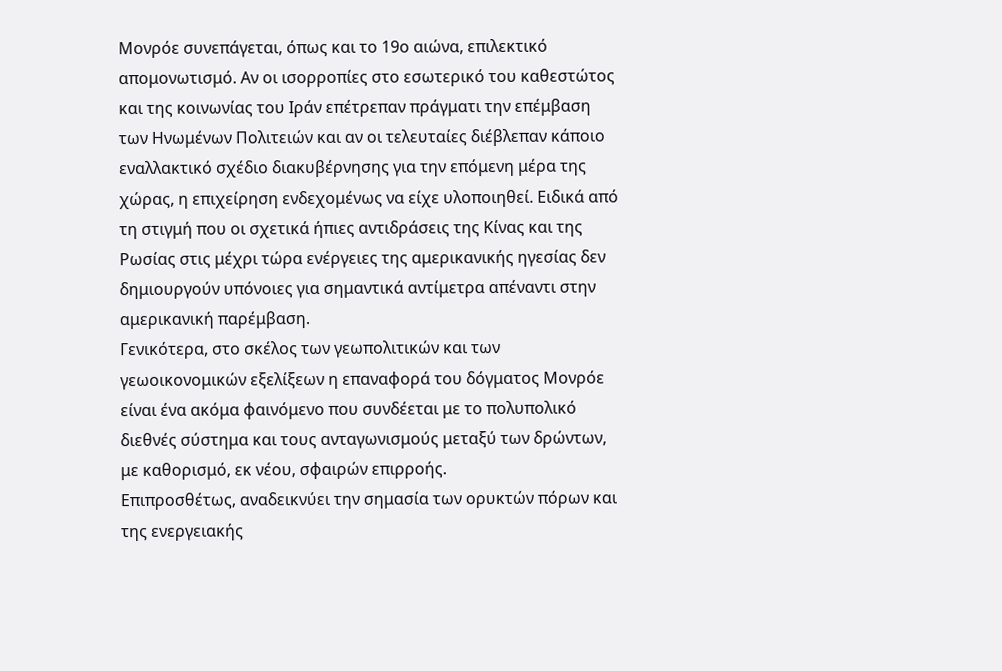Μονρόε συνεπάγεται, όπως και το 19ο αιώνα, επιλεκτικό απομονωτισμό. Αν οι ισορροπίες στο εσωτερικό του καθεστώτος και της κοινωνίας του Ιράν επέτρεπαν πράγματι την επέμβαση των Ηνωμένων Πολιτειών και αν οι τελευταίες διέβλεπαν κάποιο εναλλακτικό σχέδιο διακυβέρνησης για την επόμενη μέρα της χώρας, η επιχείρηση ενδεχομένως να είχε υλοποιηθεί. Ειδικά από τη στιγμή που οι σχετικά ήπιες αντιδράσεις της Κίνας και της Ρωσίας στις μέχρι τώρα ενέργειες της αμερικανικής ηγεσίας δεν δημιουργούν υπόνοιες για σημαντικά αντίμετρα απέναντι στην αμερικανική παρέμβαση.
Γενικότερα, στο σκέλος των γεωπολιτικών και των γεωοικονομικών εξελίξεων η επαναφορά του δόγματος Μονρόε είναι ένα ακόμα φαινόμενο που συνδέεται με το πολυπολικό διεθνές σύστημα και τους ανταγωνισμούς μεταξύ των δρώντων, με καθορισμό, εκ νέου, σφαιρών επιρροής.
Επιπροσθέτως, αναδεικνύει την σημασία των ορυκτών πόρων και της ενεργειακής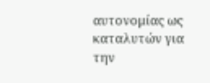αυτονομίας ως καταλυτών για την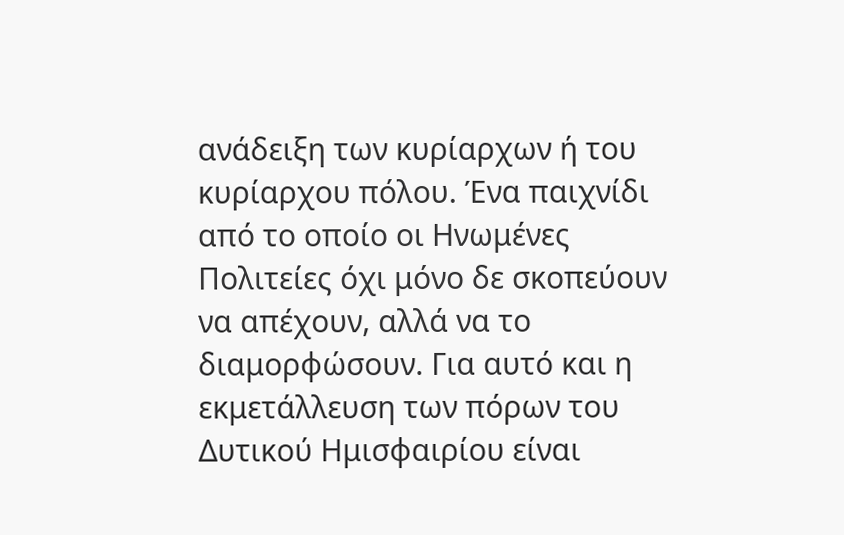ανάδειξη των κυρίαρχων ή του κυρίαρχου πόλου. Ένα παιχνίδι από το οποίο οι Ηνωμένες Πολιτείες όχι μόνο δε σκοπεύουν να απέχουν, αλλά να το διαμορφώσουν. Για αυτό και η εκμετάλλευση των πόρων του Δυτικού Ημισφαιρίου είναι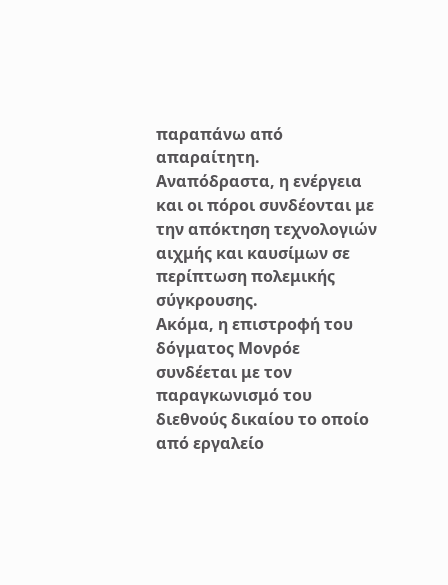παραπάνω από απαραίτητη. Αναπόδραστα, η ενέργεια και οι πόροι συνδέονται με την απόκτηση τεχνολογιών αιχμής και καυσίμων σε περίπτωση πολεμικής σύγκρουσης.
Ακόμα, η επιστροφή του δόγματος Μονρόε συνδέεται με τον παραγκωνισμό του διεθνούς δικαίου το οποίο από εργαλείο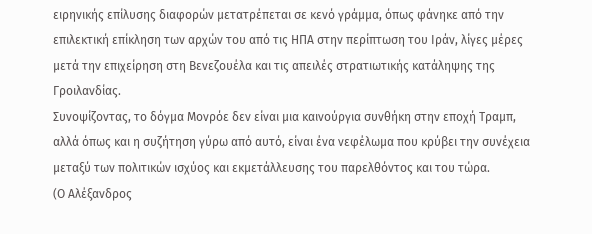ειρηνικής επίλυσης διαφορών μετατρέπεται σε κενό γράμμα, όπως φάνηκε από την επιλεκτική επίκληση των αρχών του από τις ΗΠΑ στην περίπτωση του Ιράν, λίγες μέρες μετά την επιχείρηση στη Βενεζουέλα και τις απειλές στρατιωτικής κατάληψης της Γροιλανδίας.
Συνοψίζοντας, το δόγμα Μονρόε δεν είναι μια καινούργια συνθήκη στην εποχή Τραμπ, αλλά όπως και η συζήτηση γύρω από αυτό, είναι ένα νεφέλωμα που κρύβει την συνέχεια μεταξύ των πολιτικών ισχύος και εκμετάλλευσης του παρελθόντος και του τώρα.
(Ο Αλέξανδρος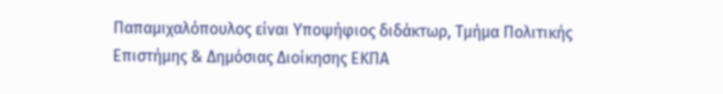Παπαμιχαλόπουλος είναι Υποψήφιος διδάκτωρ, Τμήμα Πολιτικής Επιστήμης & Δημόσιας Διοίκησης ΕΚΠΑ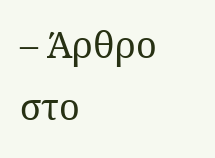– Άρθρο στο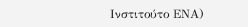Ινστιτούτο ΕΝΑ)